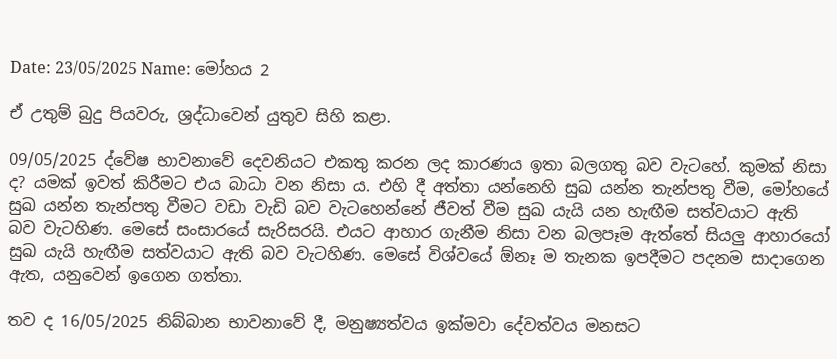Date: 23/05/2025 Name: මෝහය 2

ඒ උතුම් බුදු පියවරු, ශ්‍රද්ධාවෙන් යුතුව සිහි කළා.

09/05/2025 ද්වේෂ භාවනාවේ දෙවනියට එකතු කරන ලද කාරණය ඉතා බලගතු බව වැටහේ. කුමක් නිසා ද? යමක් ඉවත් කිරීමට එය බාධා වන නිසා ය. එහි දී අත්තා යන්නෙහි සුඛ යන්න තැන්පතු වීම, මෝහයේ සුඛ යන්න තැන්පතු වීමට වඩා වැඩි බව වැටහෙන්නේ ජීවත් වීම සුඛ යැයි යන හැඟීම සත්වයාට ඇති බව වැටහිණ. මෙසේ සංසාරයේ සැරිසරයි. එයට ආහාර ගැනීම නිසා වන බලපෑම ඇත්තේ සියලු ආහාරයෝ සුඛ යැයි හැඟීම සත්වයාට ඇති බව වැටහිණ. මෙසේ විශ්වයේ ඕනෑ ම තැනක ඉපදීමට පදනම සාදාගෙන ඇත, යනුවෙන් ඉගෙන ගත්තා.

තව ද 16/05/2025 නිබ්බාන භාවනාවේ දී, මනුෂ්‍යත්වය ඉක්මවා දේවත්වය මනසට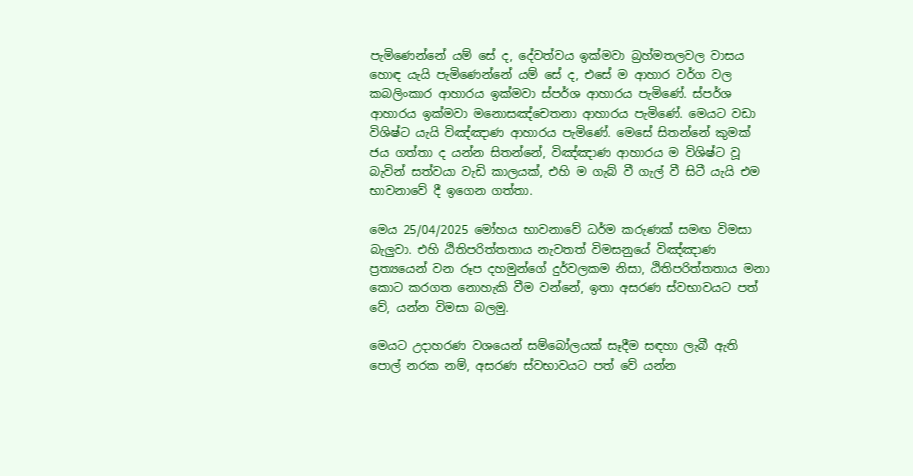පැමිණෙන්නේ යම් සේ ද, දේවත්වය ඉක්මවා බ්‍රහ්මතලවල වාසය හොඳ යැයි පැමිණෙන්නේ යම් සේ ද, එසේ ම ආහාර වර්ග වල කබලිංකාර ආහාරය ඉක්මවා ස්පර්ශ ආහාරය පැමිණේ. ස්පර්ශ ආහාරය ඉක්මවා මනොසඤ්‌චෙතනා ආහාරය පැමිණේ. මෙයට වඩා විශිෂ්ට යැයි විඤ්ඤාණ ආහාරය පැමිණේ. මෙසේ සිතන්නේ කුමක් ජය ගත්තා ද යන්න සිතන්නේ, විඤ්ඤාණ ආහාරය ම විශිෂ්ට වූ බැවින් සත්වයා වැඩි කාලයක්, එහි ම ගැබ් වී ගැල් වී සිටී යැයි එම භාවනාවේ දී ඉගෙන ගත්තා.

මෙය 25/04/2025 මෝහය භාවනාවේ ධර්ම කරුණක් සමඟ විමසා බැලුවා. එහි ඨිතිපරිත්තතාය නැවතත් විමසනුයේ විඤ්ඤාණ ප්‍රත්‍යයෙන් වන රූප දහමුන්ගේ දුර්වලකම නිසා, ඨිතිපරිත්තතාය මනා කොට කරගත නොහැකි වීම වන්නේ, ඉතා අසරණ ස්වභාවයට පත් වේ, යන්න විමසා බලමු.

මෙයට උදාහරණ වශයෙන් සම්බෝලයක් සෑදීම සඳහා ලැබී ඇති පොල් නරක නම්, අසරණ ස්වභාවයට පත් වේ යන්න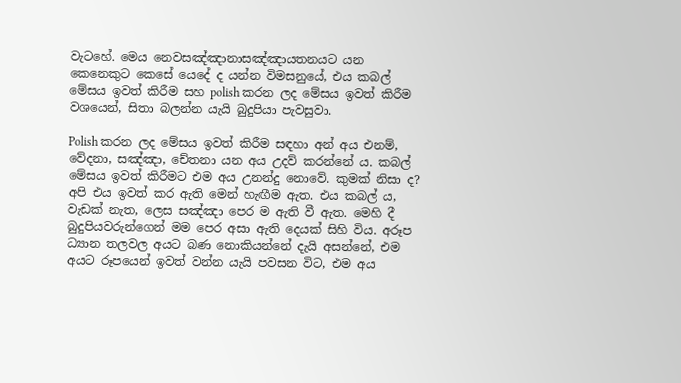වැටහේ. මෙය නෙවසඤ්ඤානාසඤ්ඤායතනයට යන කෙනෙකුට කෙසේ යෙදේ ද යන්න විමසනුයේ, එය කබල් මේසය ඉවත් කිරීම සහ polish කරන ලද මේසය ඉවත් කිරීම වශයෙන්, සිතා බලන්න යැයි බුදුපියා පැවසුවා.

Polish කරන ලද මේසය ඉවත් කිරීම සඳහා අන් අය එනම්, වේදනා, සඤ්ඤා, චේතනා යන අය උදව් කරන්නේ ය. කබල් මේසය ඉවත් කිරීමට එම අය උනන්දු නොවේ. කුමක් නිසා ද? අපි එය ඉවත් කර ඇති මෙන් හැඟීම ඇත. එය කබල් ය, වැඩක් නැත, ලෙස සඤ්ඤා පෙර ම ඇති වී ඇත. මෙහි දී බුදුපියවරුන්ගෙන් මම පෙර අසා ඇති දෙයක් සිහි විය. අරූප ධ්‍යාන තලවල අයට බණ නොකියන්නේ දැයි අසන්නේ, එම අයට රූපයෙන් ඉවත් වන්න යැයි පවසන විට, එම අය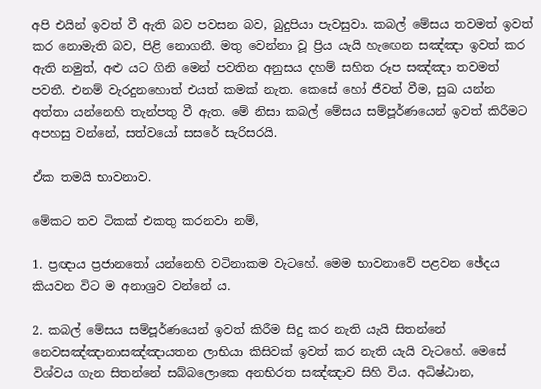අපි එයින් ඉවත් වී ඇති බව පවසන බව, බුදුපියා පැවසුවා. කබල් මේසය තවමත් ඉවත් කර නොමැති බව, පිළි නොගනී. මතු වෙන්නා වූ ප්‍රිය යැයි හැඟෙන සඤ්ඤා ඉවත් කර ඇති නමුත්, අළු යට ගිනි මෙන් පවතින අනුසය දහම් සහිත රූප සඤ්ඤා තවමත් පවතී. එනම් වැරදුනහොත් එයත් කමක් නැත. කෙසේ හෝ ජීවත් වීම, සුඛ යන්න අත්තා යන්නෙහි තැන්පතු වී ඇත. මේ නිසා කබල් මේසය සම්පූර්ණයෙන් ඉවත් කිරීමට අපහසු වන්නේ, සත්වයෝ සසරේ සැරිසරයි.

ඒක තමයි භාවනාව.

මේකට තව ටිකක් එකතු කරනවා නම්,

1. ප්‍රඥාය ප්‍රජානතෝ යන්නෙහි වටිනාකම වැටහේ. මෙම භාවනාවේ පළවන ඡේදය කියවන විට ම අනාශ්‍රව වන්නේ ය.

2. කබල් මේසය සම්පූර්ණයෙන් ඉවත් කිරීම සිදු කර නැති යැයි සිතන්නේ නෙවසඤ්ඤානාසඤ්ඤායතන ලාභියා කිසිවක් ඉවත් කර නැති යැයි වැටහේ. මෙසේ විශ්වය ගැන සිතන්නේ සබ්බලොකෙ අනභිරත සඤ්ඤාව සිහි විය. අධිෂ්ඨාන,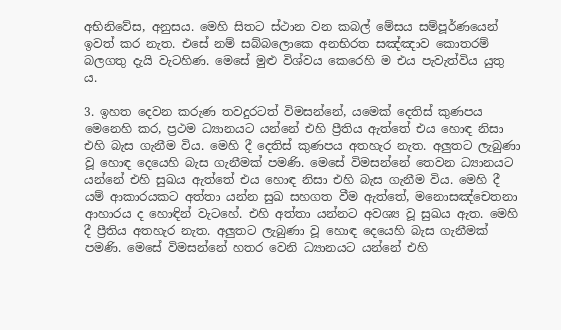අභිනිවේස, අනුසය. මෙහි සිතට ස්ථාන වන කබල් මේසය සම්පූර්ණයෙන් ඉවත් කර නැත. එසේ නම් සබ්බලොකෙ අනභිරත සඤ්ඤාව කොතරම් බලගතු දැයි වැටහිණ. මෙසේ මුළු විශ්වය කෙරෙහි ම එය පැවැත්විය යුතු ය.

3. ඉහත දෙවන කරුණ තවදුරටත් විමසන්නේ, යමෙක් දෙතිස් කුණපය මෙනෙහි කර, ප්‍රථම ධ්‍යානයට යන්නේ එහි ප්‍රීතිය ඇත්තේ එය හොඳ නිසා එහි බැස ගැනීම විය. මෙහි දී දෙතිස් කුණපය අතහැර නැත. අලුතට ලැබුණා වූ හොඳ දෙයෙහි බැස ගැනීමක් පමණි. මෙසේ විමසන්නේ තෙවන ධ්‍යානයට යන්නේ එහි සුඛය ඇත්තේ එය හොඳ නිසා එහි බැස ගැනීම විය. මෙහි දී යම් ආකාරයකට අත්තා යන්න සුඛ සහගත වීම ඇත්තේ, මනොසඤ්‌චෙතනා ආහාරය ද හොඳින් වැටහේ. එහි අත්තා යන්නට අවශ්‍ය වූ සුඛය ඇත. මෙහි දී ප්‍රීතිය අතහැර නැත. අලුතට ලැබුණා වූ හොඳ දෙයෙහි බැස ගැනීමක් පමණි. මෙසේ විමසන්නේ හතර වෙනි ධ්‍යානයට යන්නේ එහි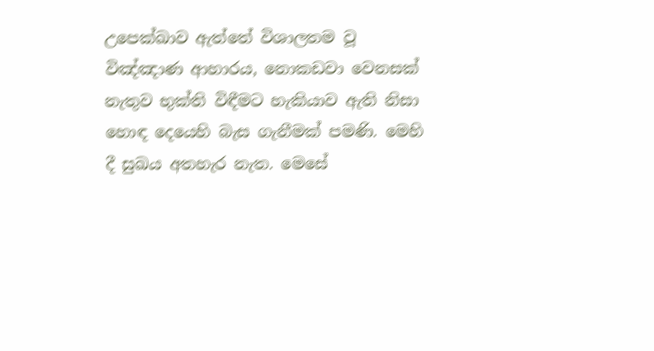උපෙක්ඛාව ඇත්තේ විශාලතම වූ විඤ්ඤාණ ආහාරය, නොකඩවා වෙනසක් නැතුව භුක්ති විඳීමට හැකියාව ඇති නිසා හොඳ දෙයෙහි බැස ගැනීමක් පමණි. මෙහි දී සුඛය අතහැර නැත. මෙසේ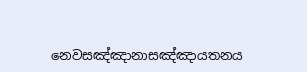නෙවසඤ්ඤානාසඤ්ඤායතනය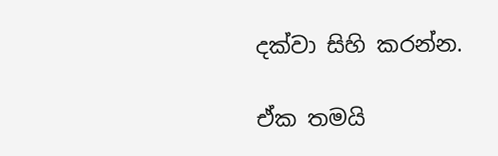දක්වා සිහි කරන්න.

ඒක තමයි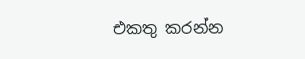එකතු කරන්න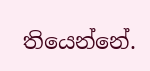තියෙන්නේ.